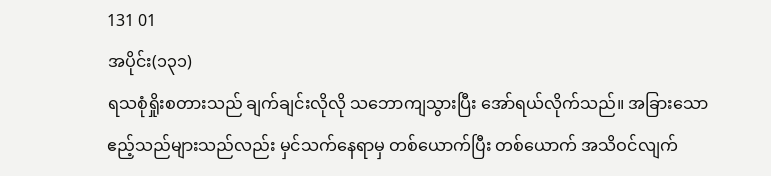131 01
အပိုင်း(၁၃၁)
ရသစုံရှိုးစတားသည် ချက်ချင်းလိုလို သဘောကျသွားပြီး အော်ရယ်လိုက်သည်။ အခြားသော ဧည့်သည်များသည်လည်း မှင်သက်နေရာမှ တစ်ယောက်ပြီး တစ်ယောက် အသိဝင်လျက်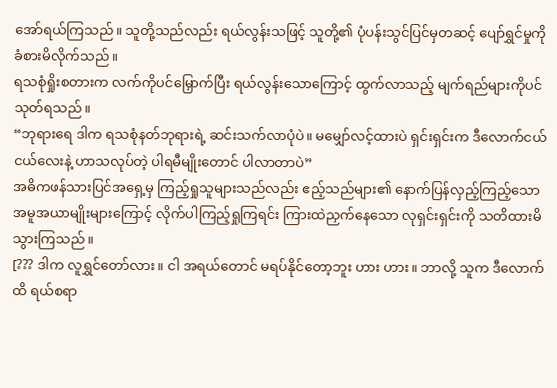အော်ရယ်ကြသည်။ သူတို့သည်လည်း ရယ်လွန်းသဖြင့် သူတို့၏ ပုံပန်းသွင်ပြင်မှတဆင့် ပျော်ရွှင်မှုကို ခံစားမိလိုက်သည်။
ရသစုံရှိုးစတားက လက်ကိုပင်မြှောက်ပြီး ရယ်လွန်းသောကြောင့် ထွက်လာသည့် မျက်ရည်များကိုပင် သုတ်ရသည်။
“ဘုရားရေ ဒါက ရသစုံနတ်ဘုရားရဲ့ ဆင်းသက်လာပုံပဲ။ မမျှော်လင့်ထားပဲ ရှင်းရှင်းက ဒီလောက်ငယ်ငယ်လေးနဲ့ ဟာသလုပ်တဲ့ ပါရမီမျိုးတောင် ပါလာတာပဲ”
အဓိကဖန်သားပြင်အရှေ့မှ ကြည့်ရှုသူများသည်လည်း ဧည့်သည်များ၏ နောက်ပြန်လှည့်ကြည့်သော အမူအယာမျိုးများကြောင့် လိုက်ပါကြည့်ရှုကြရင်း ကြားထဲညှက်နေသော လုရှင်းရှင်းကို သတိထားမိသွားကြသည်။
[??? ဒါက လူရွှင်တော်လား။ ငါ အရယ်တောင် မရပ်နိုင်တော့ဘူး ဟား ဟား။ ဘာလို့ သူက ဒီလောက်ထိ ရယ်စရာ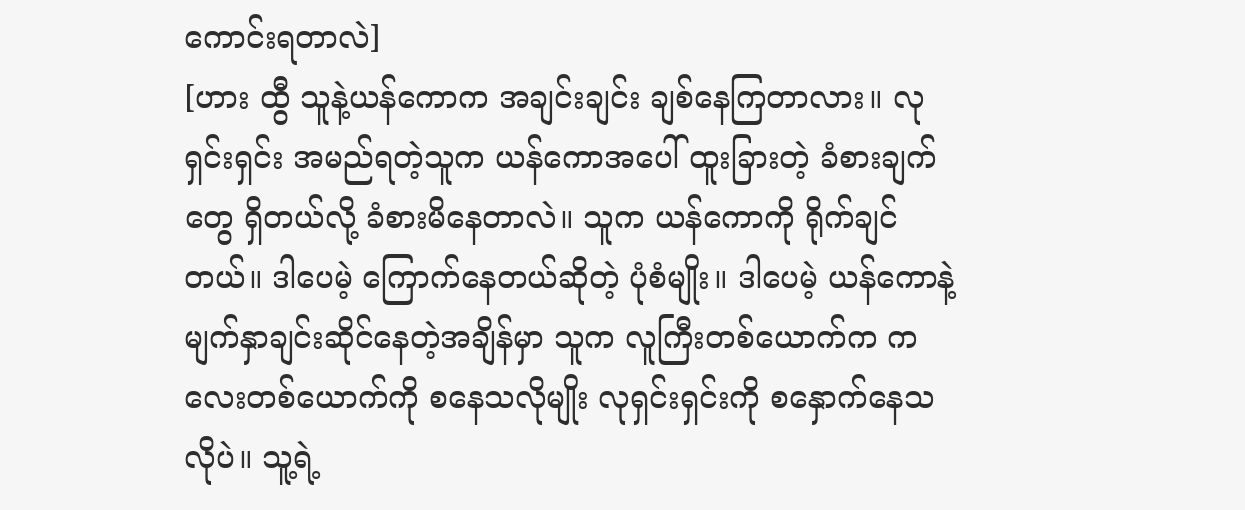ကောင်းရတာလဲ]
[ဟား ထွီ သူနဲ့ယန်ကောက အချင်းချင်း ချစ်နေကြတာလား။ လုရှင်းရှင်း အမည်ရတဲ့သူက ယန်ကောအပေါ် ထူးခြားတဲ့ ခံစားချက်တွေ ရှိတယ်လို့ ခံစားမိနေတာလဲ။ သူက ယန်ကောကို ရိုက်ချင်တယ်။ ဒါပေမဲ့ ကြောက်နေတယ်ဆိုတဲ့ ပုံစံမျိုး။ ဒါပေမဲ့ ယန်ကောနဲ့ မျက်နှာချင်းဆိုင်နေတဲ့အချိန်မှာ သူက လူကြီးတစ်ယောက်က ကလေးတစ်ယောက်ကို စနေသလိုမျိုး လုရှင်းရှင်းကို စနှောက်နေသလိုပဲ။ သူ့ရဲ့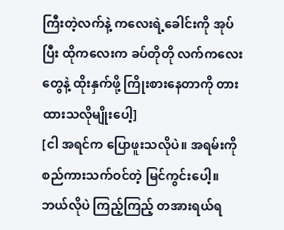ကြီးတဲ့လက်နဲ့ ကလေးရဲ့ခေါင်းကို အုပ်ပြီး ထိုကလေးက ခပ်တိုတို လက်ကလေးတွေနဲ့ ထိုးနှက်ဖို့ ကြိုးစားနေတာကို တားထားသလိုမျိုးပေါ့]
[ငါ အရင်က ပြောဖူးသလိုပဲ။ အရမ်းကို စည်ကားသက်ဝင်တဲ့ မြင်ကွင်းပေါ့။ ဘယ်လိုပဲ ကြည့်ကြည့် တအားရယ်ရ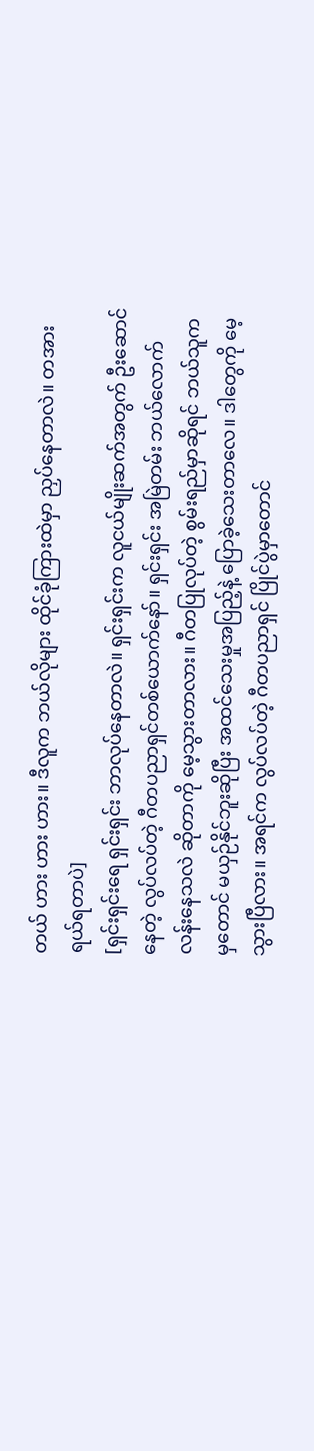တယ် ဟား ဟား ဟား။ ဒီလူက ဘယ်လိုများ ထိုင်ခုံကြားထဲမှာ ညှပ်နေတာလဲ။ တအားရယ်ရတာပဲ]
[ရှင်းရှင်းရေ ရှင်းရှင်း ဘာလုပ်နေတာလဲ။ ရှင်းရှင်းက လူငယ်မျိုးဆက်အတွက် ဦးဆောင်နေတဲ့ လွပ်လပ်တဲ့ ဂီတပညာရှင်တစ်ယောက်နော်။ ရှင်းရှင်း အမြဲတမ်း ဘယ်လောက် လန်းနေသလဲ ဆိုတာကို မေ့သွားတာလား။ ဂီတပြုလုပ်တဲ့ စွမ်းရည်မှာဆိုရင် ဘယ်သူကမှတောင် မယှဉ်နိုင်ဘူးဆိုပြီး အထင်သေးမှုအပြည့်နဲ့ ပြောခဲ့သေးတာလေ။ ဒါတွေကို မေ့သွားပြီလား။ အရင်က လွပ်လပ်တဲ့ ဂီတပညာရှင် ပြိုင်ပွဲမှာတောင်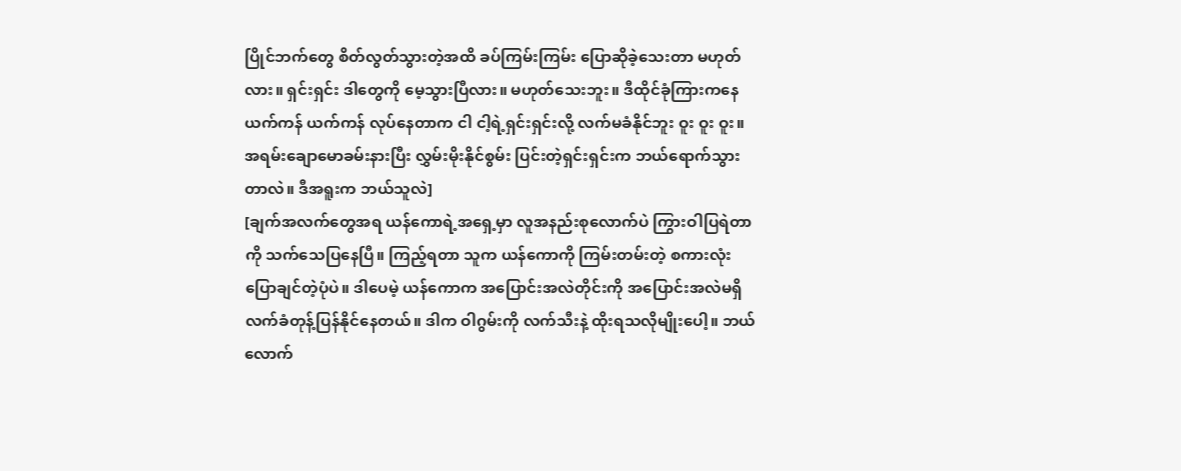ပြိုင်ဘက်တွေ စိတ်လွတ်သွားတဲ့အထိ ခပ်ကြမ်းကြမ်း ပြောဆိုခဲ့သေးတာ မဟုတ်လား။ ရှင်းရှင်း ဒါတွေကို မေ့သွားပြီလား။ မဟုတ်သေးဘူး။ ဒီထိုင်ခုံကြားကနေ ယက်ကန် ယက်ကန် လုပ်နေတာက ငါ ငါ့ရဲ့ရှင်းရှင်းလို့ လက်မခံနိုင်ဘူး ဝူး ဝူး ဝူး။ အရမ်းချောမောခမ်းနားပြီး လွှမ်းမိုးနိုင်စွမ်း ပြင်းတဲ့ရှင်းရှင်းက ဘယ်ရောက်သွားတာလဲ။ ဒီအရူးက ဘယ်သူလဲ]
[ချက်အလက်တွေအရ ယန်ကောရဲ့အရှေ့မှာ လူအနည်းစုလောက်ပဲ ကြွားဝါပြရဲတာကို သက်သေပြနေပြီ။ ကြည့်ရတာ သူက ယန်ကောကို ကြမ်းတမ်းတဲ့ စကားလုံး ပြောချင်တဲ့ပုံပဲ။ ဒါပေမဲ့ ယန်ကောက အပြောင်းအလဲတိုင်းကို အပြောင်းအလဲမရှိ လက်ခံတုန့်ပြန်နိုင်နေတယ်။ ဒါက ဝါဂွမ်းကို လက်သီးနဲ့ ထိုးရသလိုမျိုးပေါ့။ ဘယ်လောက်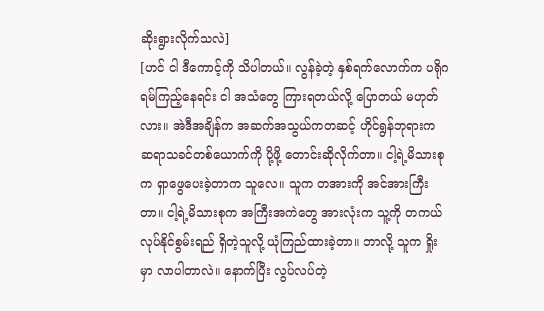ဆိုးရွားလိုက်သလဲ]
[ဟင် ငါ ဒီကောင့်ကို သိပါတယ်။ လွန်ခဲ့တဲ့ နှစ်ရက်လောက်က ပရိုဂရမ်ကြည့်နေရင်း ငါ အသံတွေ ကြားရတယ်လို့ ပြောတယ် မဟုတ်လား။ အဲဒီအချိန်က အဆက်အသွယ်ကတဆင့် ဟိုင်ရွန်ဘုရားက ဆရာသခင်တစ်ယောက်ကို ပို့ဖို့ တောင်းဆိုလိုက်တာ။ ငါ့ရဲ့မိသားစုက ရှာဖွေပေးခဲ့တာက သူလေ။ သူက တအားကို အင်အားကြီးတာ။ ငါ့ရဲ့မိသားစုက အကြီးအကဲတွေ အားလုံးက သူ့ကို တကယ်လုပ်နိုင်စွမ်းရည် ရှိတဲ့သူလို့ ယုံကြည်ထားခဲ့တာ။ ဘာလို့ သူက ရှိုးမှာ လာပါတာလဲ။ နောက်ပြီး လွပ်လပ်တဲ့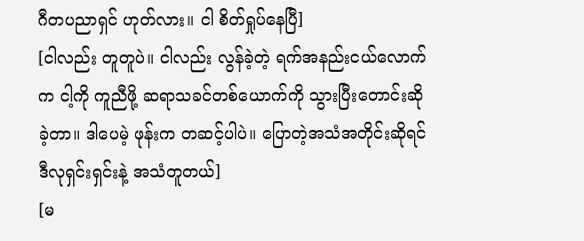ဂီတပညာရှင် ဟုတ်လား။ ငါ စိတ်ရှုပ်နေပြီ]
[ငါလည်း တူတူပဲ။ ငါလည်း လွန်ခဲ့တဲ့ ရက်အနည်းငယ်လောက်က ငါ့ကို ကူညီဖို့ ဆရာသခင်တစ်ယောက်ကို သွားပြီးတောင်းဆိုခဲ့တာ။ ဒါပေမဲ့ ဖုန်းက တဆင့်ပါပဲ။ ပြောတဲ့အသံအတိုင်းဆိုရင် ဒီလုရှင်းရှင်းနဲ့ အသံတူတယ်]
[မ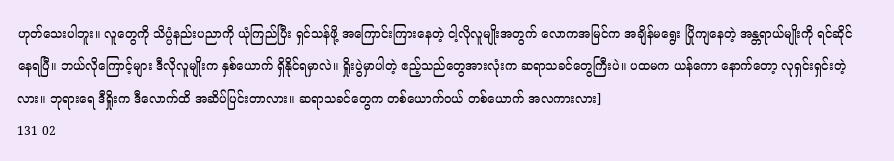ဟုတ်သေးပါဘူး။ လူတွေကို သိပ္ပံနည်းပညာကို ယုံကြည်ပြီး ရှင်သန်ဖို့ အကြောင်းကြားနေတဲ့ ငါ့လိုလူမျိုးအတွက် လောကအမြင်က အချိန်မရွေး ပြိုကျနေတဲ့ အန္တရာယ်မျိုးကို ရင်ဆိုင်နေရပြီ။ ဘယ်လိုကြောင့်များ ဒီလိုလူမျိုးက နှစ်ယောက် ရှိနိုင်ရမှာလဲ။ ရှိုးပွဲမှာပါတဲ့ ဧည့်သည်တွေအားလုံးက ဆရာသခင်တွေကြီးပဲ။ ပထမက ယန်ကော နောက်တော့ လုရှင်းရှင်းတဲ့လား။ ဘုရားရေ ဒီရှိုးက ဒီလောက်ထိ အဆိပ်ပြင်းတာလား။ ဆရာသခင်တွေက တစ်ယောက်ဝယ် တစ်ယောက် အလကားလား]
131 02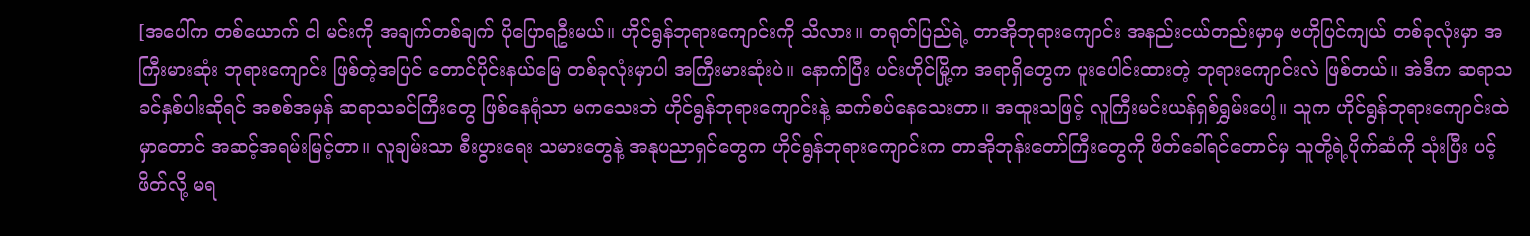[အပေါ်က တစ်ယောက် ငါ မင်းကို အချက်တစ်ချက် ပိုပြောရဦးမယ်။ ဟိုင်ရွန်ဘုရားကျောင်းကို သိလား။ တရုတ်ပြည်ရဲ့ တာအိုဘုရားကျောင်း အနည်းငယ်တည်းမှာမှ ဗဟိုပြင်ကျယ် တစ်ခုလုံးမှာ အကြီးမားဆုံး ဘုရားကျောင်း ဖြစ်တဲ့အပြင် တောင်ပိုင်းနယ်မြေ တစ်ခုလုံးမှာပါ အကြီးမားဆုံးပဲ။ နောက်ပြီး ပင်းဟိုင်မြို့က အရာရှိတွေက ပူးပေါင်းထားတဲ့ ဘုရားကျောင်းလဲ ဖြစ်တယ်။ အဲဒီက ဆရာသခင်နှစ်ပါးဆိုရင် အစစ်အမှန် ဆရာသခင်ကြီးတွေ ဖြစ်နေရုံသာ မကသေးဘဲ ဟိုင်ရွန်ဘုရားကျောင်းနဲ့ ဆက်စပ်နေသေးတာ။ အထူးသဖြင့် လူကြီးမင်းယန်ရှစ်ရွှမ်းပေါ့။ သူက ဟိုင်ရွန်ဘုရားကျောင်းထဲမှာတောင် အဆင့်အရမ်းမြင့်တာ။ လူချမ်းသာ စီးပွားရေး သမားတွေနဲ့ အနုပညာရှင်တွေက ဟိုင်ရွန်ဘုရားကျောင်းက တာအိုဘုန်းတော်ကြီးတွေကို ဖိတ်ခေါ်ရင်တောင်မှ သူတို့ရဲ့ပိုက်ဆံကို သုံးပြီး ပင့်ဖိတ်လို့ မရ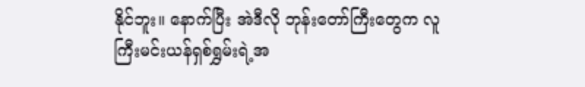နိုင်ဘူး။ နောက်ပြီး အဲဒီလို ဘုန်းတော်ကြီးတွေက လူကြီးမင်းယန်ရှစ်ရွှမ်းရဲ့အ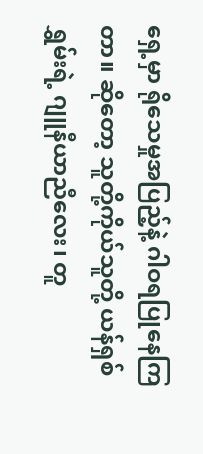ရှေ့မှာ ရိုသေမှုအပြည့်နဲ့ ဂါဝရပြုနေကြတာ။ ဆိုတော့ သူတို့ကိုယ်သူတို့ ယန်ရှစ်ရွှမ်းရဲ့ ဂျူနီယာညီလေး၊ တူ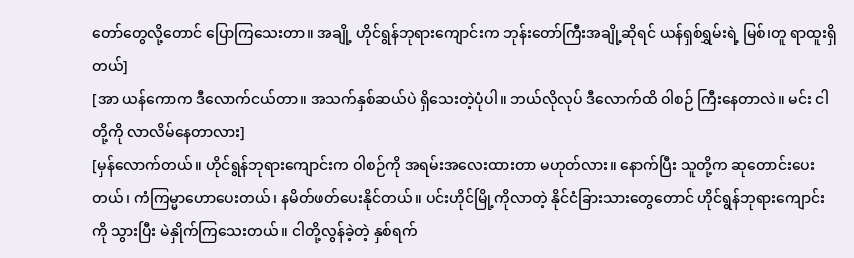တော်တွေလို့တောင် ပြောကြသေးတာ။ အချို့ ဟိုင်ရွန်ဘုရားကျောင်းက ဘုန်းတော်ကြီးအချို့ဆိုရင် ယန်ရှစ်ရွှမ်းရဲ့ မြစ်၊တူ ရာထူးရှိတယ်]
[အာ ယန်ကောက ဒီလောက်ငယ်တာ။ အသက်နှစ်ဆယ်ပဲ ရှိသေးတဲ့ပုံပါ။ ဘယ်လိုလုပ် ဒီလောက်ထိ ဝါစဉ် ကြီးနေတာလဲ။ မင်း ငါတို့ကို လာလိမ်နေတာလား]
[မှန်လောက်တယ်။ ဟိုင်ရွန်ဘုရားကျောင်းက ဝါစဉ်ကို အရမ်းအလေးထားတာ မဟုတ်လား။ နောက်ပြီး သူတို့က ဆုတောင်းပေးတယ်၊ ကံကြမ္မာဟောပေးတယ်၊ နမိတ်ဖတ်ပေးနိုင်တယ်။ ပင်းဟိုင်မြို့ကိုလာတဲ့ နိုင်ငံခြားသားတွေတောင် ဟိုင်ရွန်ဘုရားကျောင်းကို သွားပြီး မဲနှိုက်ကြသေးတယ်။ ငါတို့လွန်ခဲ့တဲ့ နှစ်ရက်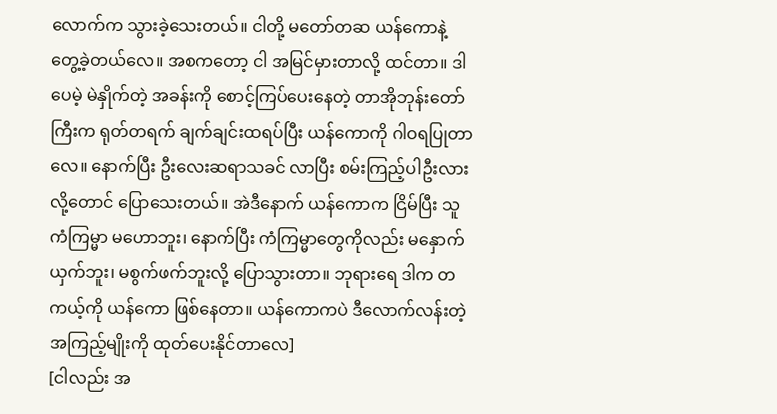လောက်က သွားခဲ့သေးတယ်။ ငါတို့ မတော်တဆ ယန်ကောနဲ့ တွေ့ခဲ့တယ်လေ။ အစကတော့ ငါ အမြင်မှားတာလို့ ထင်တာ။ ဒါပေမဲ့ မဲနှိုက်တဲ့ အခန်းကို စောင့်ကြပ်ပေးနေတဲ့ တာအိုဘုန်းတော်ကြီးက ရုတ်တရက် ချက်ချင်းထရပ်ပြီး ယန်ကောကို ဂါဝရပြုတာလေ။ နောက်ပြီး ဦးလေးဆရာသခင် လာပြီး စမ်းကြည့်ပါဦးလားလို့တောင် ပြောသေးတယ်။ အဲဒီနောက် ယန်ကောက ငြိမ်ပြီး သူ ကံကြမ္မာ မဟောဘူး၊ နောက်ပြီး ကံကြမ္မာတွေကိုလည်း မနှောက်ယှက်ဘူး၊ မစွက်ဖက်ဘူးလို့ ပြောသွားတာ။ ဘုရားရေ ဒါက တကယ့်ကို ယန်ကော ဖြစ်နေတာ။ ယန်ကောကပဲ ဒီလောက်လန်းတဲ့အကြည့်မျိုးကို ထုတ်ပေးနိုင်တာလေ]
[ငါလည်း အ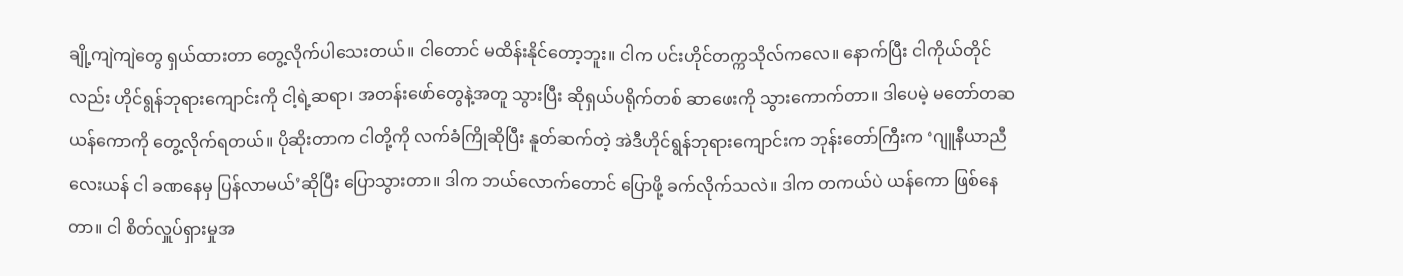ချို့ကျဲကျဲတွေ ရှယ်ထားတာ တွေ့လိုက်ပါသေးတယ်။ ငါတောင် မထိန်းနိုင်တော့ဘူး။ ငါက ပင်းဟိုင်တက္ကသိုလ်ကလေ။ နောက်ပြီး ငါကိုယ်တိုင်လည်း ဟိုင်ရွန်ဘုရားကျောင်းကို ငါ့ရဲ့ဆရာ၊ အတန်းဖော်တွေနဲ့အတူ သွားပြီး ဆိုရှယ်ပရိုက်တစ် ဆာဖေးကို သွားကောက်တာ။ ဒါပေမဲ့ မတော်တဆ ယန်ကောကို တွေ့လိုက်ရတယ်။ ပိုဆိုးတာက ငါတို့ကို လက်ခံကြိုဆိုပြီး နူတ်ဆက်တဲ့ အဲဒီဟိုင်ရွန်ဘုရားကျောင်းက ဘုန်းတော်ကြီးက ‘ဂျူနီယာညီလေးယန် ငါ ခဏနေမှ ပြန်လာမယ်’ဆိုပြီး ပြောသွားတာ။ ဒါက ဘယ်လောက်တောင် ပြောဖို့ ခက်လိုက်သလဲ။ ဒါက တကယ်ပဲ ယန်ကော ဖြစ်နေတာ။ ငါ စိတ်လှူပ်ရှားမှုအ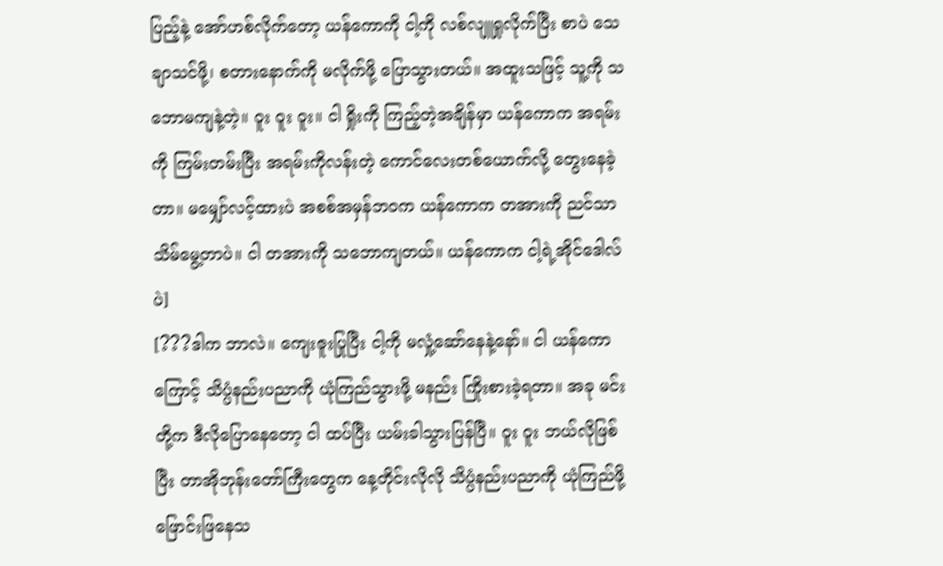ပြည့်နဲ့ အော်ဟစ်လိုက်တော့ ယန်ကောကို ငါ့ကို လစ်လျူရှုလိုက်ပြီး စာပဲ သေချာသင်ဖို့၊ စတားနောက်ကို မလိုက်ဖို့ ပြောသွားတယ်။ အထူးသဖြင့် သူ့ကို သဘောမကျနဲ့တဲ့။ ဝူး ဝူး ဝူး။ ငါ ရှိုးကို ကြည့်တဲ့အချိန်မှာ ယန်ကောက အရမ်းကို ကြမ်းတမ်းပြီး အရမ်းကိုလန်းတဲ့ ကောင်လေးတစ်ယောက်လို့ တွေးနေခဲ့တာ။ မမျှော်လင့်ထားပဲ အစစ်အမှန်ဘဝက ယန်ကောက တအားကို ညင်သာသိမ်မွေ့တာပဲ။ ငါ တအားကို သဘောကျတယ်။ ယန်ကောက ငါ့ရဲ့အိုင်ဒေါလ်ပဲ]
[???ဒါက ဘာလဲ။ ကျေးဇူးပြုပြီး ငါ့ကို မလှုံ့ဆော်နေနဲ့နော်။ ငါ ယန်ကောကြောင့် သိပ္ပံနည်းပညာကို ယုံကြည်သွားဖို့ မနည်း ကြိုးစားခဲ့ရတာ။ အခု မင်းတို့က ဒီလိုပြောနေတော့ ငါ ထပ်ပြီး ယမ်းခါသွားပြန်ပြီ။ ဝူး ဝူး ဘယ်လိုဖြစ်ပြီး တာအိုဘုန်းတော်ကြီးတွေက နေ့တိုင်းလိုလို သိပ္ပံနည်းပညာကို ယုံကြည်ဖို့ ဖြောင်းဖြနေသ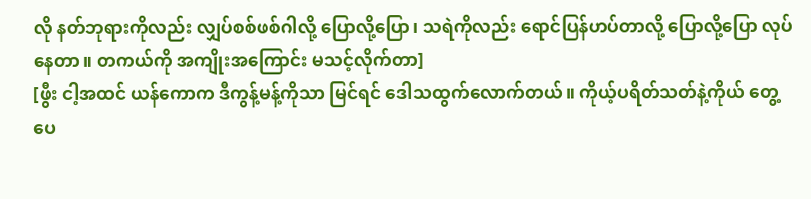လို နတ်ဘုရားကိုလည်း လျှပ်စစ်ဖစ်ဂါလို့ ပြောလို့ပြော၊ သရဲကိုလည်း ရောင်ပြန်ဟပ်တာလို့ ပြောလို့ပြော လုပ်နေတာ။ တကယ်ကို အကျိုးအကြောင်း မသင့်လိုက်တာ]
[ဖွီး ငါ့အထင် ယန်ကောက ဒီကွန့်မန့်ကိုသာ မြင်ရင် ဒေါသထွက်လောက်တယ်။ ကိုယ့်ပရိတ်သတ်နဲ့ကိုယ် တွေ့ပေ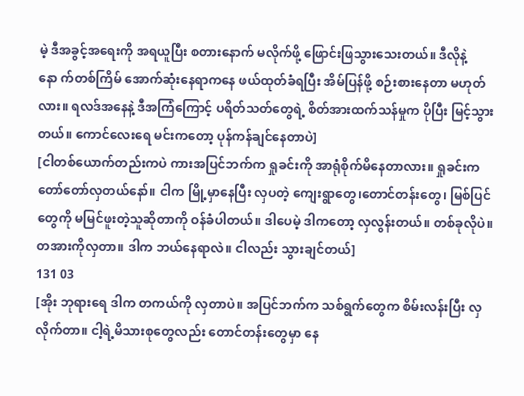မဲ့ ဒီအခွင့်အရေးကို အရယူပြီး စတားနောက် မလိုက်ဖို့ ဖြောင်းဖြသွားသေးတယ်။ ဒီလိုနဲ့နော က်တစ်ကြိမ် အောက်ဆုံးနေရာကနေ ဖယ်ထုတ်ခံရပြီး အိမ်ပြန်ဖို့ စဉ်းစားနေတာ မဟုတ်လား။ ရလဒ်အနေနဲ့ ဒီအကြံကြောင့် ပရိတ်သတ်တွေရဲ့ စိတ်အားထက်သန်မှုက ပိုပြီး မြင့်သွားတယ်။ ကောင်လေးရေ မင်းကတော့ ပုန်ကန်ချင်နေတာပဲ]
[ငါတစ်ယောက်တည်းကပဲ ကားအပြင်ဘက်က ရှုခင်းကို အာရုံစိုက်မိနေတာလား။ ရှုခင်းက တော်တော်လှတယ်နော်။ ငါက မြို့မှာနေပြီး လှပတဲ့ ကျေးရွာတွေ၊တောင်တန်းတွေ၊ မြစ်ပြင်တွေကို မမြင်ဖူးတဲ့သူဆိုတာကို ဝန်ခံပါတယ်။ ဒါပေမဲ့ ဒါကတော့ လှလွန်းတယ်။ တစ်ခုလိုပဲ။ တအားကိုလှတာ။ ဒါက ဘယ်နေရာလဲ။ ငါလည်း သွားချင်တယ်]
131 03
[အိုး ဘုရားရေ ဒါက တကယ်ကို လှတာပဲ။ အပြင်ဘက်က သစ်ရွက်တွေက စိမ်းလန်းပြီး လှလိုက်တာ။ ငါ့ရဲ့မိသားစုတွေလည်း တောင်တန်းတွေမှာ နေ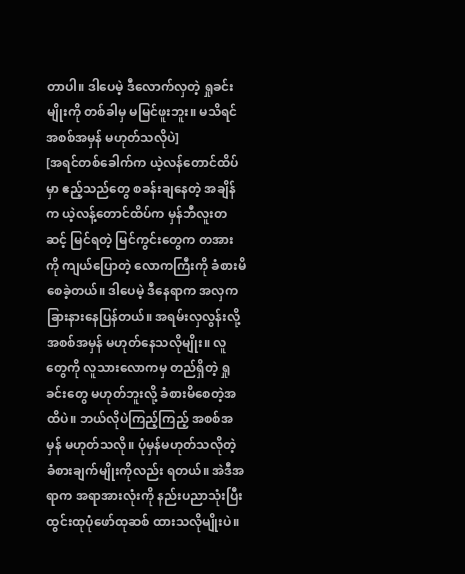တာပါ။ ဒါပေမဲ့ ဒီလောက်လှတဲ့ ရှုခင်းမျိုးကို တစ်ခါမှ မမြင်ဖူးဘူး။ မသိရင် အစစ်အမှန် မဟုတ်သလိုပဲ]
[အရင်တစ်ခေါက်က ယဲ့လန်တောင်ထိပ်မှာ ဧည့်သည်တွေ စခန်းချနေတဲ့ အချိန်က ယဲ့လန့်တောင်ထိပ်က မှန်ဘီလူးတဆင့် မြင်ရတဲ့ မြင်ကွင်းတွေက တအားကို ကျယ်ပြောတဲ့ လောကကြီးကို ခံစားမိစေခဲ့တယ်။ ဒါပေမဲ့ ဒီနေရာက အလှက ခြားနားနေပြန်တယ်။ အရမ်းလှလွန်းလို့ အစစ်အမှန် မဟုတ်နေသလိုမျိုး။ လူတွေကို လူသားလောကမှ တည်ရှိတဲ့ ရှုခင်းတွေ မဟုတ်ဘူးလို့ ခံစားမိစေတဲ့အထိပဲ။ ဘယ်လိုပဲကြည့်ကြည့် အစစ်အမှန် မဟုတ်သလို။ ပုံမှန်မဟုတ်သလိုတဲ့ ခံစားချက်မျိုးကိုလည်း ရတယ်။ အဲဒီအရာက အရာအားလုံးကို နည်းပညာသုံးပြီး ထွင်းထုပုံဖော်ထုဆစ် ထားသလိုမျိုးပဲ။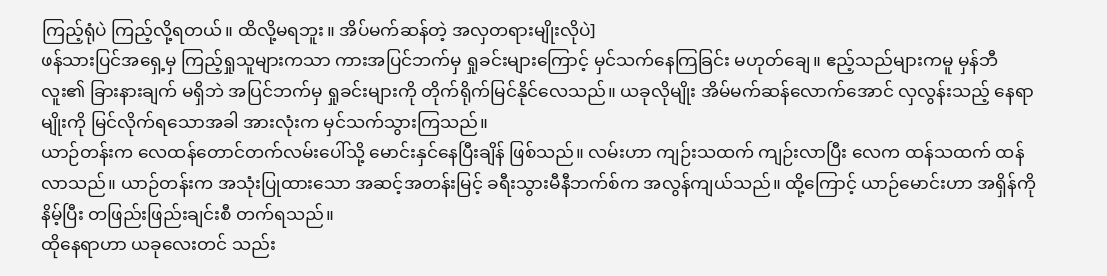ကြည့်ရုံပဲ ကြည့်လို့ရတယ်။ ထိလို့မရဘူး။ အိပ်မက်ဆန်တဲ့ အလှတရားမျိုးလိုပဲ]
ဖန်သားပြင်အရှေ့မှ ကြည့်ရှုသူများကသာ ကားအပြင်ဘက်မှ ရှုခင်းများကြောင့် မှင်သက်နေကြခြင်း မဟုတ်ချေ။ ဧည့်သည်များကမူ မှန်ဘီလူး၏ ခြားနားချက် မရှိဘဲ အပြင်ဘက်မှ ရှုခင်းများကို တိုက်ရိုက်မြင်နိုင်လေသည်။ ယခုလိုမျိုး အိမ်မက်ဆန်လောက်အောင် လှလွန်းသည့် နေရာမျိုးကို မြင်လိုက်ရသောအခါ အားလုံးက မှင်သက်သွားကြသည်။
ယာဉ်တန်းက လေထန်တောင်တက်လမ်းပေါ်သို့ မောင်းနှင်နေပြီးချိန် ဖြစ်သည်။ လမ်းဟာ ကျဉ်းသထက် ကျဉ်းလာပြီး လေက ထန်သထက် ထန်လာသည်။ ယာဉ်တန်းက အသုံးပြုထားသော အဆင့်အတန်းမြင့် ခရီးသွားမီနီဘက်စ်က အလွန်ကျယ်သည်။ ထို့ကြောင့် ယာဉ်မောင်းဟာ အရှိန်ကို နိမ့်ပြီး တဖြည်းဖြည်းချင်းစီ တက်ရသည်။
ထိုနေရာဟာ ယခုလေးတင် သည်း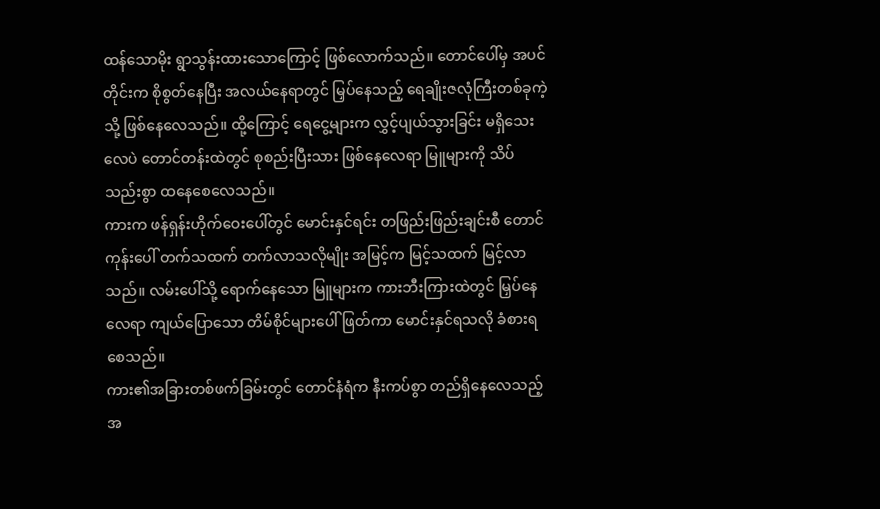ထန်သောမိုး ရွာသွန်းထားသောကြောင့် ဖြစ်လောက်သည်။ တောင်ပေါ်မှ အပင်တိုင်းက စိုစွတ်နေပြီး အလယ်နေရာတွင် မြှပ်နေသည့် ရေချိုးဇလုံကြီးတစ်ခုကဲ့သို့ ဖြစ်နေလေသည်။ ထို့ကြောင့် ရေငွေ့များက လွှင့်ပျယ်သွားခြင်း မရှိသေးလေပဲ တောင်တန်းထဲတွင် စုစည်းပြီးသား ဖြစ်နေလေရာ မြူများကို သိပ်သည်းစွာ ထနေစေလေသည်။
ကားက ဖန်ရှန်းဟိုက်ဝေးပေါ်တွင် မောင်းနှင်ရင်း တဖြည်းဖြည်းချင်းစီ တောင်ကုန်းပေါ် တက်သထက် တက်လာသလိုမျိုး အမြင့်က မြင့်သထက် မြင့်လာသည်။ လမ်းပေါ်သို့ ရောက်နေသော မြူများက ကားဘီးကြားထဲတွင် မြှပ်နေလေရာ ကျယ်ပြောသော တိမ်စိုင်များပေါ် ဖြတ်ကာ မောင်းနှင်ရသလို ခံစားရစေသည်။
ကား၏အခြားတစ်ဖက်ခြမ်းတွင် တောင်နံရံက နီးကပ်စွာ တည်ရှိနေလေသည့်အ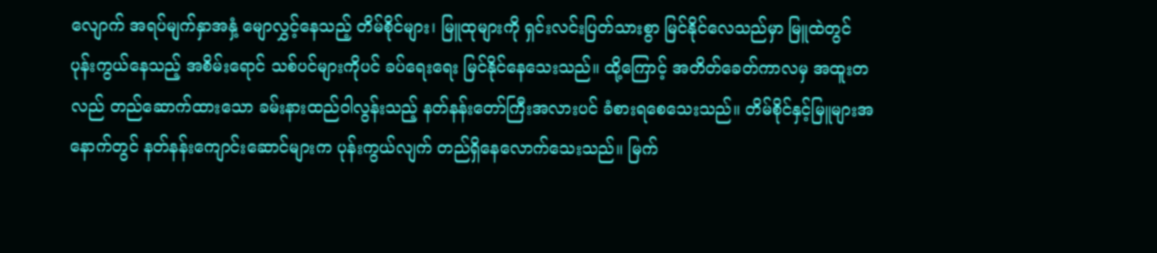လျောက် အရပ်မျက်နှာအနှံ့ မျောလွှင့်နေသည့် တိမ်စိုင်များ၊ မြူထုများကို ရှင်းလင်းပြတ်သားစွာ မြင်နိုင်လေသည်မှာ မြူထဲတွင် ပုန်းကွယ်နေသည့် အစိမ်းရောင် သစ်ပင်များကိုပင် ခပ်ရေးရေး မြင်နိုင်နေသေးသည်။ ထို့ကြောင့် အတိတ်ခေတ်ကာလမှ အထူးတလည် တည်ဆောက်ထားသော ခမ်းနားထည်ဝါလွန်းသည့် နတ်နန်းတော်ကြီးအလားပင် ခံစားရစေသေးသည်။ တိမ်စိုင်နှင့်မြူများအနောက်တွင် နတ်နန်းကျောင်းဆောင်များက ပုန်းကွယ်လျက် တည်ရှိနေလောက်သေးသည်။ မြက်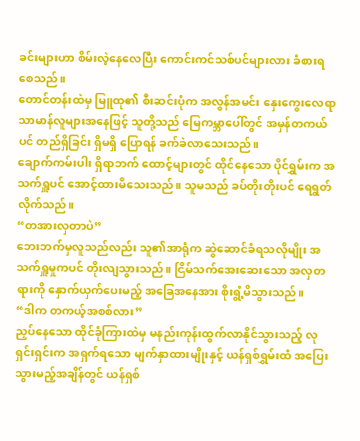ခင်းများဟာ စိမ်းလဲ့နေလေပြီး ကောင်းကင်သစ်ပင်များလား ခံစားရစေသည်။
တောင်တန်းထဲမှ မြူထု၏ စီးဆင်းပုံက အလွန်အမင်း နှေးကွေးလေရာ သာမာန်လူများအနေဖြင့် သူတို့သည် မြေကမ္ဘာပေါ်တွင် အမှန်တကယ်ပင် တည်ရှိခြင်း ရှိမရှိ ပြောရန် ခက်ခဲလာသေးသည်။
ချောက်ကမ်းပါး ရှိရာဘက် ထောင့်များတွင် ထိုင်နေသော ပိုင်ရွှမ်းက အသက်ရှူပင် အောင့်ထားမိသေးသည်။ သူမသည် ခပ်တိုးတိုးပင် ရေရွတ်လိုက်သည်။
“တအားလှတာပဲ”
ဘေးဘက်မှလူသည်လည်း သူ၏အာရုံက ဆွဲဆောင်ခံရသလိုမျိုး အသက်ရှူမှုကပင် တိုးလျသွားသည်။ ငြိမ်သက်အေးဆေးသော အလှတရားကို နှောက်ယှက်ပေးမည့် အခြေအနေအား စိုးရွံ့မိသွားသည်။
“ဒါက တကယ့်အစစ်လား”
ညှပ်နေသော ထိုင်ခုံကြားထဲမှ မနည်းကုန်းထွက်လာနိုင်သွားသည့် လုရှင်းရှင်းက အရှက်ရသော မျက်နှာထားမျိုးနှင့် ယန်ရှစ်ရွှမ်းထံ အပြေးသွားမည့်အချိန်တွင် ယန်ရှစ်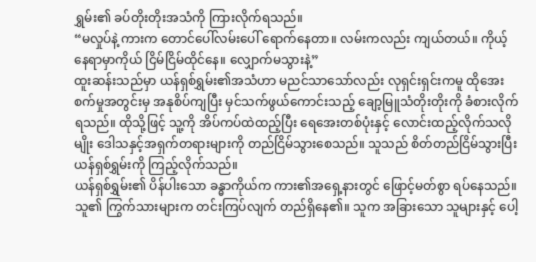ရွှမ်း၏ ခပ်တိုးတိုးအသံကို ကြားလိုက်ရသည်။
“မလှုပ်နဲ့ ကားက တောင်ပေါ်လမ်းပေါ် ရောက်နေတာ။ လမ်းကလည်း ကျယ်တယ်။ ကိုယ့်နေရာမှာကိုယ် ငြိမ်ငြိမ်ထိုင်နေ။ လျှောက်မသွားနဲ့”
ထူးဆန်းသည်မှာ ယန်ရှစ်ရွှမ်း၏အသံဟာ မညင်သာသော်လည်း လုရှင်းရှင်းကမူ ထိုအေးစက်မှုအတွင်းမှ အနုစိပ်ကျပြီး မှင်သက်ဖွယ်ကောင်းသည့် ချော့မြူသံတိုးတိုးကို ခံစားလိုက်ရသည်။ ထိုသို့ဖြင့် သူ့ကို အိပ်ကပ်ထဲထည့်ပြီး ရေအေးတစ်ပုံးနှင့် လောင်းထည့်လိုက်သလိုမျိုး ဒေါသနှင့်အရှက်တရားများကို တည်ငြိမ်သွားစေသည်။ သူသည် စိတ်တည်ငြိမ်သွားပြီး ယန်ရှစ်ရွှမ်းကို ကြည့်လိုက်သည်။
ယန်ရှစ်ရွှမ်း၏ ပိန်ပါးသော ခန္ဓာကိုယ်က ကား၏အရှေ့နားတွင် ဖြောင့်မတ်စွာ ရပ်နေသည်။ သူ၏ ကြွက်သားများက တင်းကြပ်လျက် တည်ရှိနေ၏။ သူက အခြားသော သူများနှင့် ပေါ့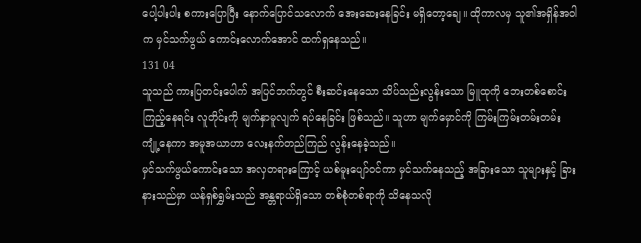ပေါ့ပါးပါး စကားပြောပြီး နောက်ပြောင်သလောက် အေးဆေးနေခြင်း မရှိတော့ချေ။ ထိုကာလမှ သူ၏အရှိန်အဝါက မှင်သက်ဖွယ် ကောင်းလောက်အောင် ထက်ရှနေသည်။
131 04
သူသည် ကားပြတင်းပေါက် အပြင်ဘက်တွင် စီးဆင်းနေသော သိပ်သည်းလွန်းသော မြူထုကို ဘေးတစ်စောင်းကြည့်နေရင်း လူတိုင်းကို မျက်နှာမူလျက် ရပ်နေခြင်း ဖြစ်သည်။ သူဟာ မျက်မှောင်ကို ကြမ်းကြမ်းတမ်းတမ်း ကျုံ့နေကာ အမူအယာဟာ လေးနက်တည်ကြည် လွန်းနေခဲ့သည်။
မှင်သက်ဖွယ်ကောင်းသော အလှတရားကြောင့် ယစ်မူးပျော်ဝင်ကာ မှင်သက်နေသည့် အခြားသော သူများနှင့် ခြားနားသည်မှာ ယန်ရှစ်ရွှမ်းသည် အန္တရာယ်ရှိသော တစ်စုံတစ်ရာကို သိနေသလို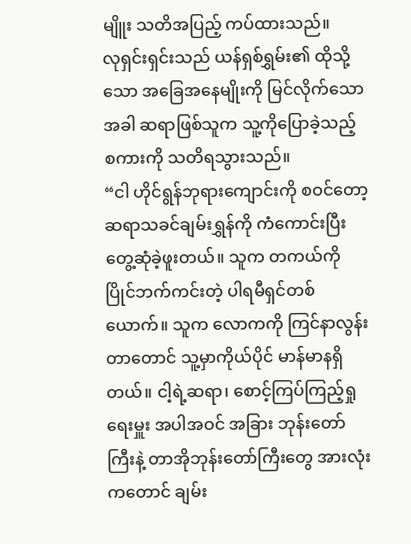မျိူး သတိအပြည့် ကပ်ထားသည်။
လုရှင်းရှင်းသည် ယန်ရှစ်ရွှမ်း၏ ထိုသို့သော အခြေအနေမျိုးကို မြင်လိုက်သောအခါ ဆရာဖြစ်သူက သူ့ကိုပြောခဲ့သည့် စကားကို သတိရသွားသည်။
“ငါ ဟိုင်ရွန်ဘုရားကျောင်းကို စဝင်တော့ ဆရာသခင်ချမ်းရွှန်ကို ကံကောင်းပြီး တွေ့ဆုံခဲ့ဖူးတယ်။ သူက တကယ်ကို ပြိုင်ဘက်ကင်းတဲ့ ပါရမီရှင်တစ်ယောက်။ သူက လောကကို ကြင်နာလွန်းတာတောင် သူ့မှာကိုယ်ပိုင် မာန်မာနရှိတယ်။ ငါ့ရဲ့ဆရာ၊ စောင့်ကြပ်ကြည့်ရှုရေးမှူး အပါအဝင် အခြား ဘုန်းတော်ကြီးနဲ့ တာအိုဘုန်းတော်ကြီးတွေ အားလုံးကတောင် ချမ်း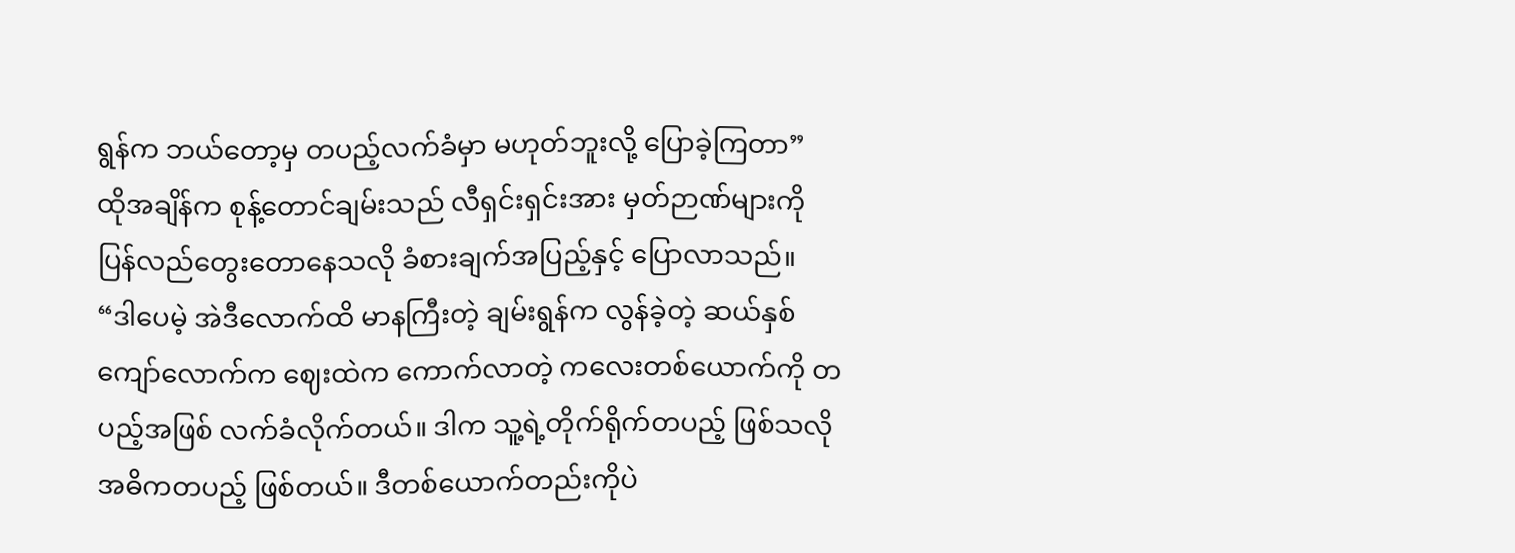ရွန်က ဘယ်တော့မှ တပည့်လက်ခံမှာ မဟုတ်ဘူးလို့ ပြောခဲ့ကြတာ”
ထိုအချိန်က စုန့်တောင်ချမ်းသည် လီရှင်းရှင်းအား မှတ်ဉာဏ်များကို ပြန်လည်တွေးတောနေသလို ခံစားချက်အပြည့်နှင့် ပြောလာသည်။
“ဒါပေမဲ့ အဲဒီလောက်ထိ မာနကြီးတဲ့ ချမ်းရွန်က လွန်ခဲ့တဲ့ ဆယ်နှစ်ကျော်လောက်က ဈေးထဲက ကောက်လာတဲ့ ကလေးတစ်ယောက်ကို တပည့်အဖြစ် လက်ခံလိုက်တယ်။ ဒါက သူ့ရဲ့တိုက်ရိုက်တပည့် ဖြစ်သလို အဓိကတပည့် ဖြစ်တယ်။ ဒီတစ်ယောက်တည်းကိုပဲ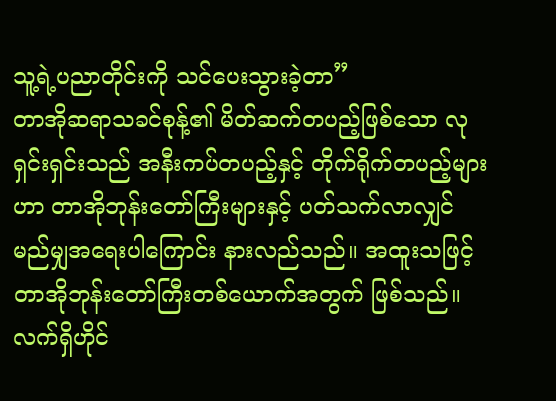သူ့ရဲ့ပညာတိုင်းကို သင်ပေးသွားခဲ့တာ”
တာအိုဆရာသခင်စုန့်၏ မိတ်ဆက်တပည့်ဖြစ်သော လုရှင်းရှင်းသည် အနီးကပ်တပည့်နှင့် တိုက်ရိုက်တပည့်များဟာ တာအိုဘုန်းတော်ကြီးများနှင့် ပတ်သက်လာလျှင် မည်မျှအရေးပါကြောင်း နားလည်သည်။ အထူးသဖြင့် တာအိုဘုန်းတော်ကြီးတစ်ယောက်အတွက် ဖြစ်သည်။
လက်ရှိဟိုင်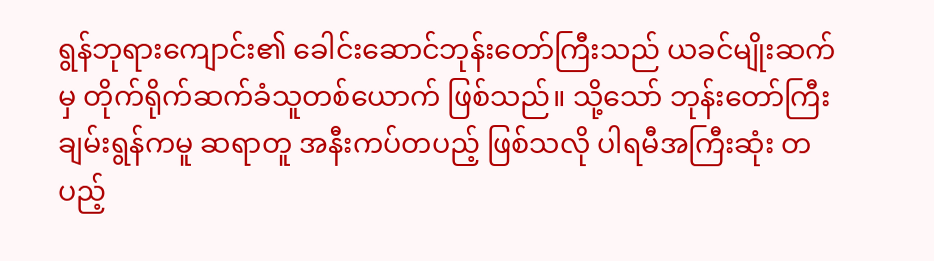ရွန်ဘုရားကျောင်း၏ ခေါင်းဆောင်ဘုန်းတော်ကြီးသည် ယခင်မျိုးဆက်မှ တိုက်ရိုက်ဆက်ခံသူတစ်ယောက် ဖြစ်သည်။ သို့သော် ဘုန်းတော်ကြီး ချမ်းရွန်ကမူ ဆရာတူ အနီးကပ်တပည့် ဖြစ်သလို ပါရမီအကြီးဆုံး တပည့်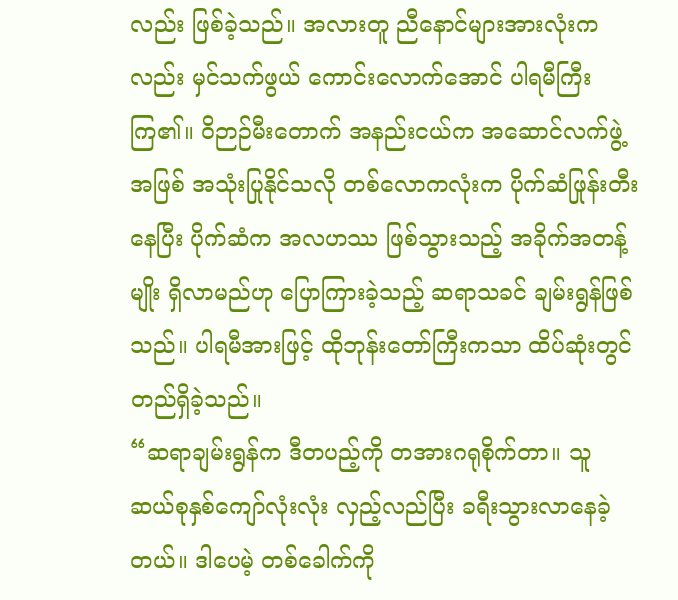လည်း ဖြစ်ခဲ့သည်။ အလားတူ ညီနောင်များအားလုံးကလည်း မှင်သက်ဖွယ် ကောင်းလောက်အောင် ပါရမီကြီးကြ၏။ ဝိဉာဉ်မီးတောက် အနည်းငယ်က အဆောင်လက်ဖွဲ့အဖြစ် အသုံးပြုနိုင်သလို တစ်လောကလုံးက ပိုက်ဆံဖြုန်းတီးနေပြီး ပိုက်ဆံက အလဟဿ ဖြစ်သွားသည့် အခိုက်အတန့်မျိုး ရှိလာမည်ဟု ပြောကြားခဲ့သည့် ဆရာသခင် ချမ်းရွန်ဖြစ်သည်။ ပါရမီအားဖြင့် ထိုဘုန်းတော်ကြီးကသာ ထိပ်ဆုံးတွင် တည်ရှိခဲ့သည်။
“ဆရာချမ်းရွန်က ဒီတပည့်ကို တအားဂရုစိုက်တာ။ သူ ဆယ်စုနှစ်ကျော်လုံးလုံး လှည့်လည်ပြီး ခရီးသွားလာနေခဲ့တယ်။ ဒါပေမဲ့ တစ်ခေါက်ကို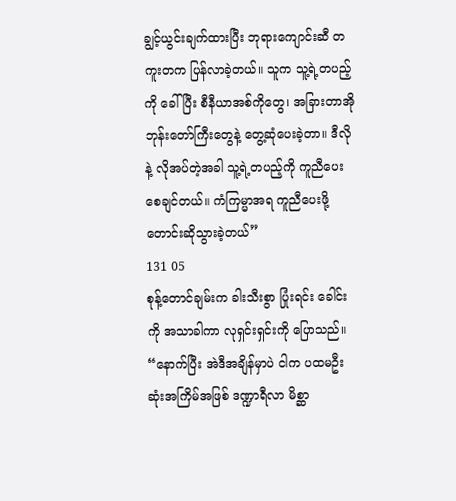ချွင့်ယွင်းချက်ထားပြီး ဘုရားကျောင်းဆီ တကူးတက ပြန်လာခဲ့တယ်။ သူက သူ့ရဲ့တပည့်ကို ခေါ်ပြီး စီနီယာအစ်ကိုတွေ၊ အခြားတာအိုဘုန်းတော်ကြီးတွေနဲ့ တွေ့ဆုံပေးခဲ့တာ။ ဒီလိုနဲ့ လိုအပ်တဲ့အခါ သူ့ရဲ့တပည့်ကို ကူညီပေးစေချင်တယ်။ ကံကြမ္မာအရ ကူညီပေးဖို့ တောင်းဆိုသွားခဲ့တယ်”
131 05
စုန့်တောင်ချမ်းက ခါးသီးစွာ ပြုံးရင်း ခေါင်းကို အသာခါကာ လုရှင်းရှင်းကို ပြောသည်။
“နောက်ပြီး အဲဒီအချိန်မှာပဲ ငါက ပထမဦးဆုံးအကြိမ်အဖြစ် ဒဏ္ဍာရီလာ မိစ္ဆာ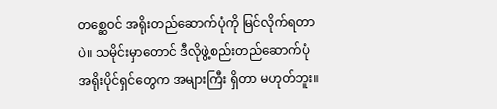တစ္ဆေဝင် အရိုးတည်ဆောက်ပုံကို မြင်လိုက်ရတာပဲ။ သမိုင်းမှာတောင် ဒီလိုဖွဲ့စည်းတည်ဆောက်ပုံ အရိုးပိုင်ရှင်တွေက အများကြီး ရှိတာ မဟုတ်ဘူး။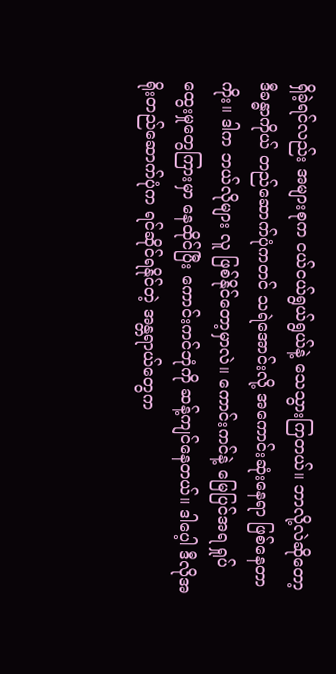ရှိခဲ့ရင်လည်း အများစုက ငယ်ငယ်ရွယ်ရွယ်နဲ့ သေသွားကြတယ်။ ဘာလို့လဲဆိုတော့ ဒီခန္ဓာကိုယ် တည်ဆောက်ပုံကတင် သရဲအောင်းလို့ အကောင်းဆုံးနေရာ ဖြစ်နေတာကိုး။ ဒါက ဘယ်လိုများ လူ ဖြစ်နိုင်တော့မှာလဲ။ ကောင်းကင်နဲ့ မြေပြင်အရ ရှုပ်ထွေးမှုတွေကြားမှာ နေထိုင်ပြီး ကောင်းကင်ဘုံကို ဆန့်ကျင်နေတယ်။ ဒါပေ့ါ ဒီလိုအရိုးတည်ဆောက်ပုံက ရင်ဆိုင်ရနိုင်တဲ့ အန္တရာယ်တွေက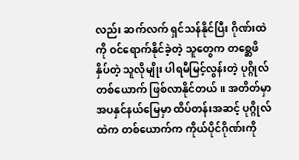လည်း ဆက်လက် ရှင်သန်နိုင်ပြီး ဂိုဏ်းထဲကို ဝင်ရောက်နိုင်ခဲ့တဲ့ သူတွေက တစ္ဆေဖိနှိပ်တဲ့ သူလိုမျိုး ပါရမီမြင့်လွန်းတဲ့ ပုဂ္ဂိုလ်တစ်ယောက် ဖြစ်လာနိုင်တယ်။ အတိတ်မှာ အပနှင်နယ်မြေမှာ ထိပ်တန်းအဆင့် ပုဂ္ဂိုလ်ထဲက တစ်ယောက်က ကိုယ်ပိုင်ဂိုဏ်းကို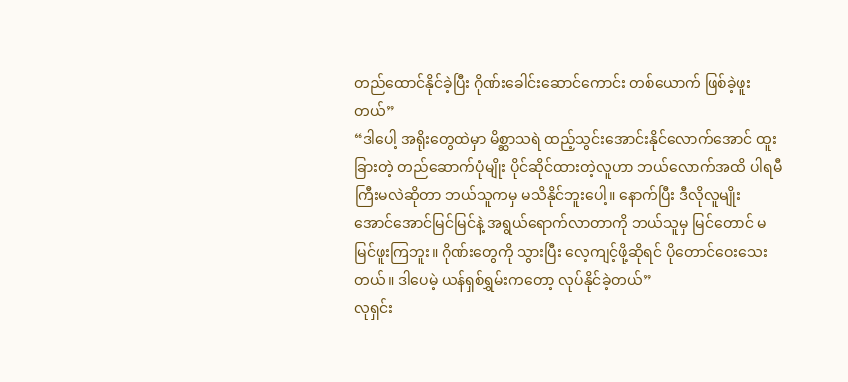တည်ထောင်နိုင်ခဲ့ပြီး ဂိုဏ်းခေါင်းဆောင်ကောင်း တစ်ယောက် ဖြစ်ခဲ့ဖူးတယ်”
“ဒါပေါ့ အရိုးတွေထဲမှာ မိစ္ဆာသရဲ ထည့်သွင်းအောင်းနိုင်လောက်အောင် ထူးခြားတဲ့ တည်ဆောက်ပုံမျိုး ပိုင်ဆိုင်ထားတဲ့လူဟာ ဘယ်လောက်အထိ ပါရမီကြီးမလဲဆိုတာ ဘယ်သူကမှ မသိနိုင်ဘူးပေါ့။ နောက်ပြီး ဒီလိုလူမျိုး အောင်အောင်မြင်မြင်နဲ့ အရွယ်ရောက်လာတာကို ဘယ်သူမှ မြင်တောင် မမြင်ဖူးကြဘူး။ ဂိုဏ်းတွေကို သွားပြီး လေ့ကျင့်ဖို့ဆိုရင် ပိုတောင်ဝေးသေးတယ်။ ဒါပေမဲ့ ယန်ရှစ်ရွှမ်းကတော့ လုပ်နိုင်ခဲ့တယ်”
လုရှင်း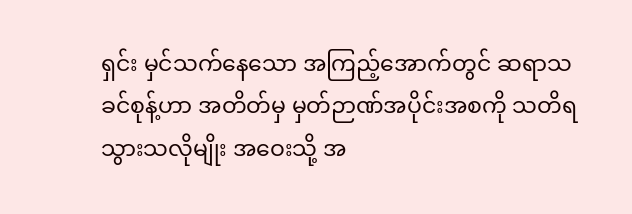ရှင်း မှင်သက်နေသော အကြည့်အောက်တွင် ဆရာသခင်စုန့်ဟာ အတိတ်မှ မှတ်ဉာဏ်အပိုင်းအစကို သတိရသွားသလိုမျိုး အဝေးသို့ အ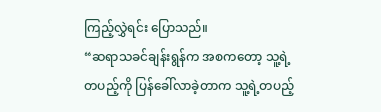ကြည့်လွှဲရင်း ပြောသည်။
“ဆရာသခင်ချန်းရွန်က အစကတော့ သူ့ရဲ့တပည့်ကို ပြန်ခေါ်လာခဲ့တာက သူ့ရဲ့တပည့်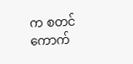က စတင်ကောက်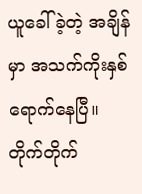ယူခေါ်ခဲ့တဲ့ အချိန်မှာ အသက်ကိုးနှစ် ရောက်နေပြီ။ တိုက်တိုက်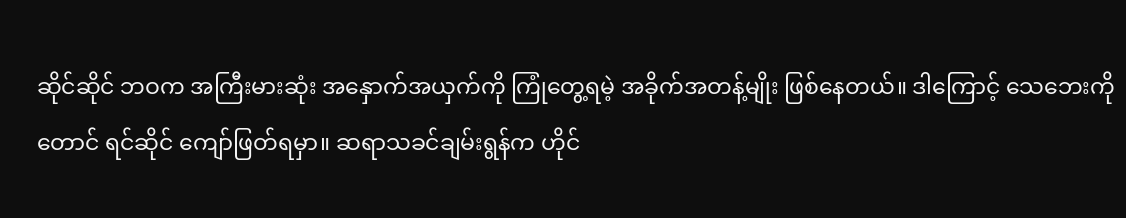ဆိုင်ဆိုင် ဘဝက အကြီးမားဆုံး အနှောက်အယှက်ကို ကြုံတွေ့ရမဲ့ အခိုက်အတန့်မျိုး ဖြစ်နေတယ်။ ဒါကြောင့် သေဘေးကိုတောင် ရင်ဆိုင် ကျော်ဖြတ်ရမှာ။ ဆရာသခင်ချမ်းရွန်က ဟိုင်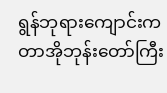ရွန်ဘုရားကျောင်းက တာအိုဘုန်းတော်ကြီး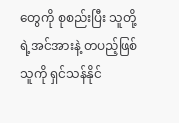တွေကို စုစည်းပြီး သူတို့ရဲ့အင်အားနဲ့ တပည့်ဖြစ်သူကို ရှင်သန်နိုင်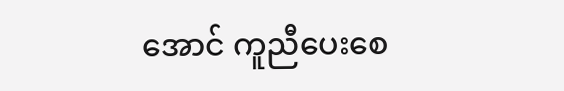အောင် ကူညီပေးစေ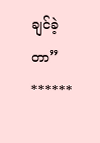ချင်ခဲ့တာ”
******